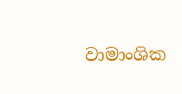වාමාංශික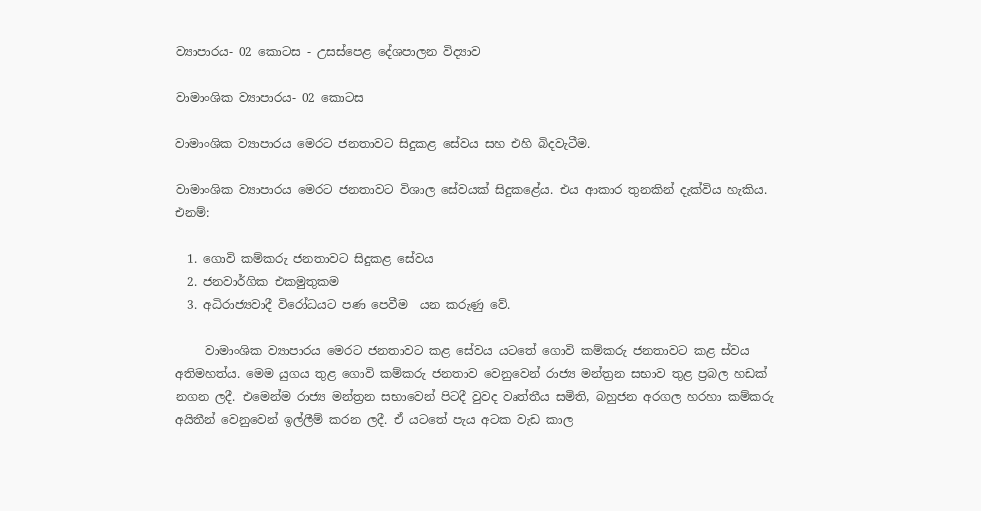ව්‍යාපාරය- 02 කොටස - උසස්පෙළ දේශපාලන විද්‍යාව

වාමාංශික ව්‍යාපාරය- 02 කොටස

වාමාංශික ව්‍යාපාරය මෙරට ජනතාවට සිදුකළ සේවය සහ එහි බිදවැටීම.

වාමාංශික ව්‍යාපාරය මෙරට ජනතාවට විශාල සේවයක් සිදුකළේය. එය ආකාර තුනකින් දැක්විය හැකිය. එනම්:

  1. ගොවි කම්කරු ජනතාවට සිදුකළ සේවය
  2. ජනවාර්ගික එකමුතුකම
  3. අධිරාජ්‍යවාදී විරෝධයට පණ පෙවීම  යන කරුණු වේ.

     වාමාංශික ව්‍යාපාරය මෙරට ජනතාවට කළ සේවය යටතේ ගොවි කම්කරු ජනතාවට කළ ස්වය අතිමහත්ය. මෙම යුගය තුළ ගොවි කම්කරු ජනතාව වෙනුවෙන් රාජ්‍ය මන්ත්‍රන සභාව තුළ ප්‍රබල හඩක් නගන ලදී. එමෙන්ම රාජ්‍ය මන්ත්‍රන සභාවෙන් පිටදී වුවද වෘත්තීය සමිති, බහුජන අරගල හරහා කම්කරු අයිතීන් වෙනුවෙන් ඉල්ලීම් කරන ලදී. ඒ යටතේ පැය අටක වැඩ කාල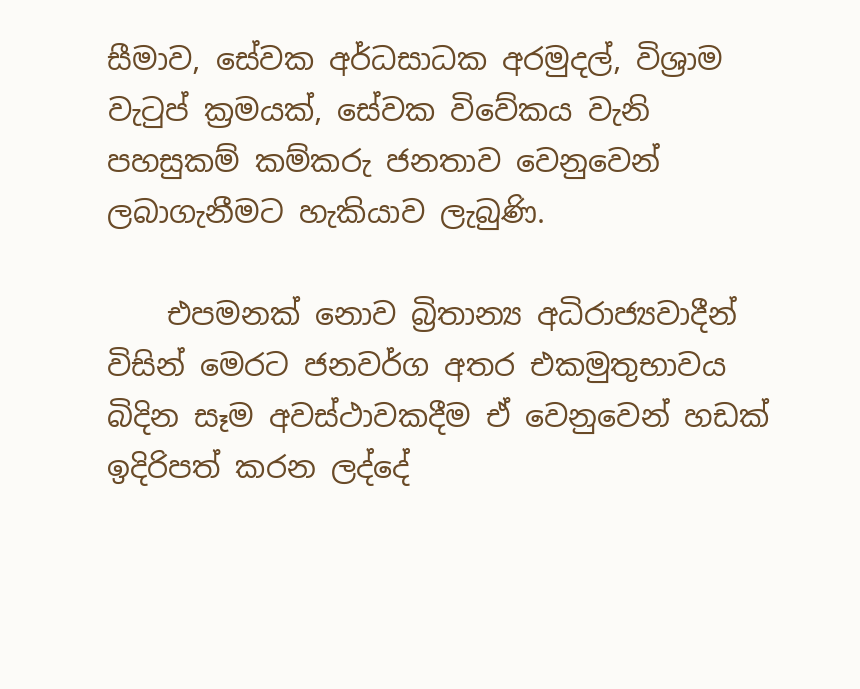සීමාව, සේවක අර්ධසාධක අරමුදල්, විශ්‍රාම වැටුප් ක්‍රමයක්, සේවක විවේකය වැනි පහසුකම් කම්කරු ජනතාව වෙනුවෙන් ලබාගැනීමට හැකියාව ලැබුණි.

    එපමනක් නොව බ්‍රිතාන්‍ය අධිරාජ්‍යවාදීන් විසින් මෙරට ජනවර්ග අතර එකමුතුභාවය බිදින සෑම අවස්ථාවකදීම ඒ වෙනුවෙන් හඩක් ඉදිරිපත් කරන ලද්දේ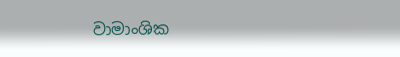වාමාංශික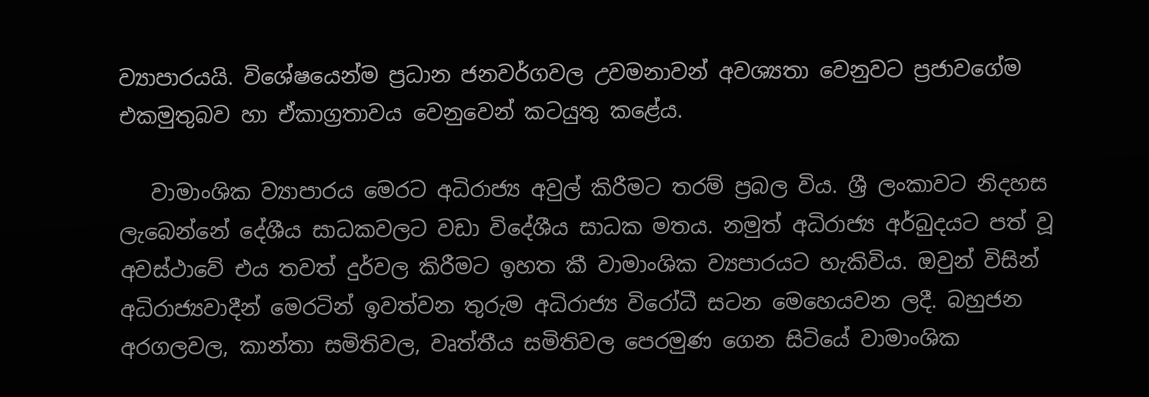ව්‍යාපාරයයි. විශේෂයෙන්ම ප්‍රධාන ජනවර්ගවල උවමනාවන් අවශ්‍යතා වෙනුවට ප්‍රජාවගේම එකමුතුබව හා ඒකාග්‍රතාවය වෙනුවෙන් කටයුතු කළේය.

   වාමාංශික ව්‍යාපාරය මෙරට අධිරාජ්‍ය අවුල් කිරීමට තරම් ප්‍රබල විය. ශ්‍රී ලංකාවට නිදහස ලැබෙන්නේ දේශීය සාධකවලට වඩා විදේශීය සාධක මතය. නමුත් අධිරාජ්‍ය අර්බුදයට පත් වූ අවස්ථාවේ එය තවත් දුර්වල කිරීමට ඉහත කී වාමාංශික ව්‍යපාරයට හැකිවිය. ඔවුන් විසින් අධිරාජ්‍යවාදීන් මෙරටින් ඉවත්වන තුරුම අධිරාජ්‍ය විරෝධී සටන මෙහෙයවන ලදී. බහුජන අරගලවල, කාන්තා සමිතිවල, වෘත්තීය සමිතිවල පෙරමුණ ගෙන සිටියේ වාමාංශික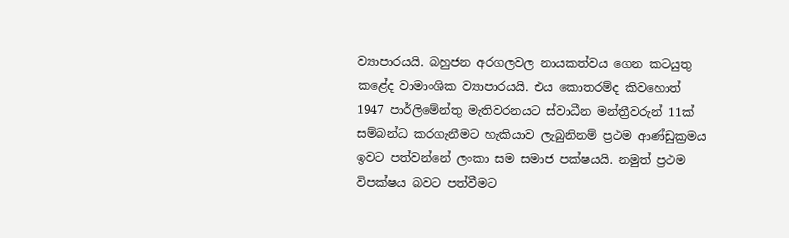ව්‍යාපාරයයි. බහුජන අරගලවල නායකත්වය ගෙන කටයුතු කළේද වාමාංශික ව්‍යාපාරයයි. එය කොතරම්ද කිවහොත් 1947 පාර්ලිමේන්තු මැතිවරනයට ස්වාධීන මන්ත්‍රීවරුන් 11ක් සම්බන්ධ කරගැනීමට හැකියාව ලැබුනිනම් ප්‍රථම ආණ්ඩුක්‍රමය ඉවට පත්වන්නේ ලංකා සම සමාජ පක්ෂයයි. නමුත් ප්‍රථම විපක්ෂය බවට පත්වීමට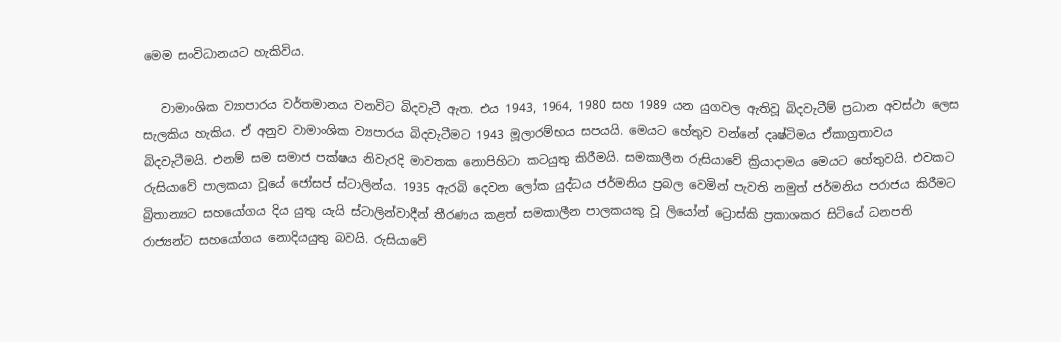මෙම සංවිධානයට හැකිවිය.

   වාමාංශික ව්‍යාපාරය වර්තමානය වනවිට බිදවැටී ඇත. එය 1943, 1964, 1980 සහ 1989 යන යුගවල ඇතිවූ බිදවැටීම් ප්‍රධාන අවස්ථා ලෙස සැලකිය හැකිය. ඒ අනුව වාමාංශික ව්‍යපාරය බිදවැටීමට 1943 මූලාරම්භය සපයයි. මෙයට හේතුව වන්නේ දෘෂ්ටිමය ඒකාග්‍රතාවය බිදවැටීමයි. එනම් සම සමාජ පක්ෂය නිවැරදි මාවතක නොපිහිටා කටයුතු කිරීමයි. සමකාලීන රුසියාවේ ක්‍රියාදාමය මෙයට හේතුවයි. එවකට රුසියාවේ පාලකයා වූයේ ජෝසප් ස්ටාලින්ය. 1935 ඇරබි දෙවන ලෝක යුද්ධය ජර්මනිය ප්‍රබල වෙමින් පැවති නමුත් ජර්මනිය පරාජය කිරීමට බ්‍රිතාන්‍යට සහයෝගය දිය යුතු යැයි ස්ටාලින්වාදීන් තීරණය කළත් සමකාලීන පාලකයකු වූ ලියෝන් ට්‍රොස්කි ප්‍රකාශකර සිටියේ ධනපති රාජ්‍යන්ට සහයෝගය නොදියයුතු බවයි. රුසියාවේ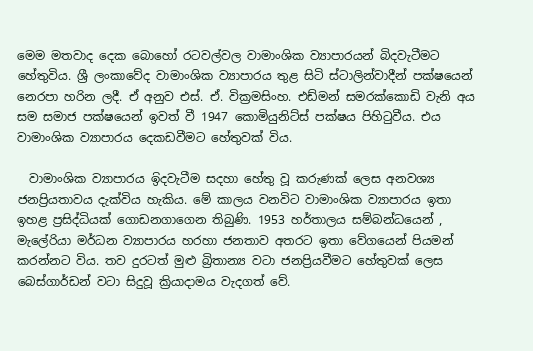මෙම මතවාද දෙක බොහෝ රටවල්වල වාමාංශික ව්‍යාපාරයන් බිදවැටීමට හේතුවිය. ශ්‍රී ලංකාවේද වාමාංශික ව්‍යාපාරය තුළ සිටි ස්ටාලින්වාදීන් පක්ෂයෙන් නෙරපා හරින ලදී. ඒ අනුව එස්. ඒ. වික්‍රමසිංහ. එඩ්මන් සමරක්කොඩි වැනි අය සම සමාජ පක්ෂයෙන් ඉවත් වී 1947 කොමියුනිට්ස් පක්ෂය පිහිටුවීය. එය වාමාංශික ව්‍යාපාරය දෙකඩවීමට හේතුවක් විය.

  වාමාංශික ව්‍යාපාරය ඉිදවැටීම සදහා හේතු වූ කරුණක් ලෙස අනවශ්‍ය ජනප්‍රියතාවය දැක්විය හැකිය. මේ කාලය වනවිට වාමාංශික ව්‍යාපාරය ඉතා ඉහළ ප්‍රසිද්ධියක් ගොඩනගාගෙන තිබුණි. 1953 හර්තාලය සම්බන්ධයෙන් , මැලේරියා මර්ධන ව්‍යාපාරය හරහා ජනතාව අතරට ඉතා වේගයෙන් පියමන් කරන්නට විය. තව දුරටත් මුළු බ්‍රිතාන්‍ය වටා ජනප්‍රියවීමට හේතුවක් ලෙස බෙස්ගාර්ඩන් වටා සිදුවූ ක්‍රියාදාමය වැදගත් වේ.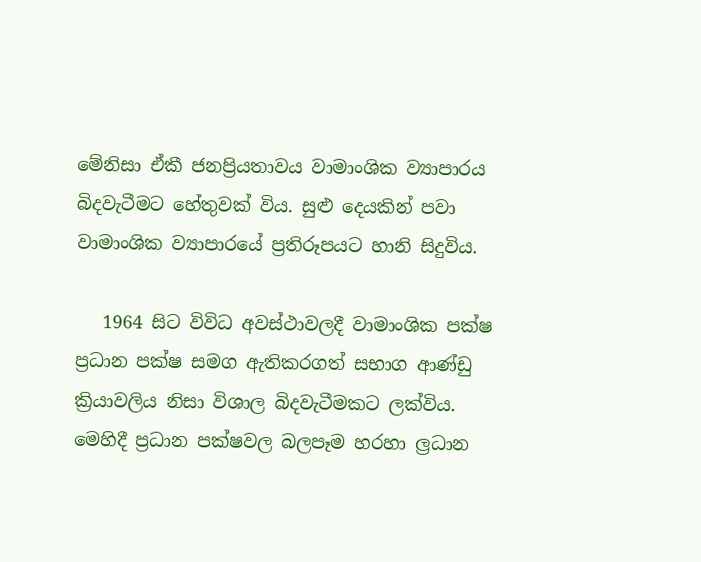මේනිසා ඒකී ජනප්‍රියතාවය වාමාංශික ව්‍යාපාරය බිදවැටීමට හේතුවක් විය. සුළු දෙයකින් පවා වාමාංශික ව්‍යාපාරයේ ප්‍රතිරූපයට හානි සිදුවිය.

   1964 සිට විවිධ අවස්ථාවලදී වාමාංශික පක්ෂ ප්‍රධාන පක්ෂ සමග ඇතිකරගත් සභාග ආණ්ඩු ක්‍රියාවලිය නිසා විශාල බිදවැටීමකට ලක්විය. මෙහිදී ප්‍රධාන පක්ෂවල බලපෑම හරහා ල්‍රධාන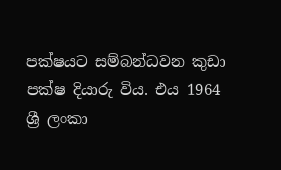පක්ෂයට සම්බන්ධවන කුඩා පක්ෂ දියාරු විය. එය 1964 ශ්‍රී ලංකා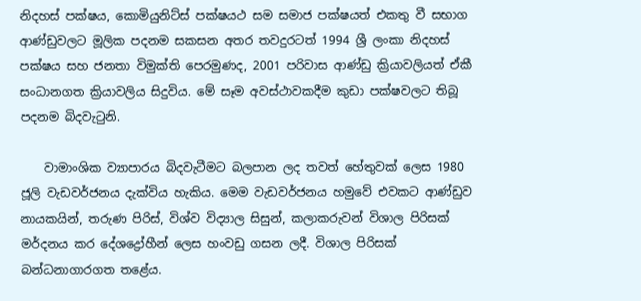නිදහස් පක්ෂය, කොමියුනිට්ස් පක්ෂයථ සම සමාජ පක්ෂයත් එකතු වී සභාග ආණ්ඩුවලට මූලික පදනම සකසන අතර තවදුරටත් 1994 ශ්‍රී ලංකා නිදහස් පක්ෂය සහ ජනතා විමුක්ති පෙරමුණද, 2001 පරිවාස ආණ්ඩු ක්‍රියාවලියත් ඒකී සංධානගත ක්‍රියාවලිය සිදුවිය. මේ සෑම අවස්ථාවකදීම කුඩා පක්ෂවලට තිබූ පදනම බිදවැටුනි.

    වාමාංශික ව්‍යාපාරය බිදවැටීමට බලපාන ලද තවත් හේතුවක් ලෙස 1980 ජූලි වැඩවර්ජනය දැක්විය හැකිය. මෙම වැඩවර්ජනය හමුවේ එවකට ආණ්ඩුව නායකයින්, තරුණ පිරිස්, විශ්ව විද්‍යාල සිසුන්, කලාකරුවන් විශාල පිරිසක් මර්දනය කර දේශද්‍රෝහීන් ලෙස හංවඩු ගසන ලදී. විශාල පිරිසක් බන්ධනාගාරගත තළේය.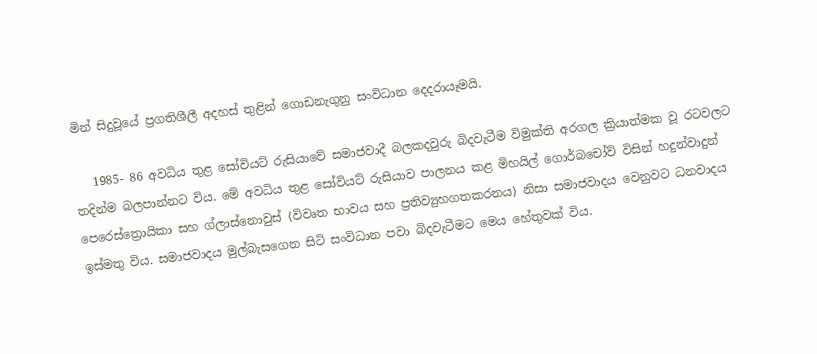මින් සිදුවූයේ ප්‍රගතිශීලී අදහස් තුළින් ගොඩනැගුනු සංවිධාන දෙදරායෑමයි.

   1985- 86 අවධිය තුළ සෝවියට් රුසියාවේ සමාජවාදී බලකදවුරු බිදවැටීම විමුක්ති අරගල ක්‍රියාත්මක වූ රටවලට තදින්ම බලපාන්නට විය. මේ අවධිය තුළ සෝවියට් රුසියාව පාලනය කළ මිහයිල් ගොර්බචෝව් විසින් හදුන්වාදුන් පෙරෙස්ත්‍රොයිකා සහ ග්ලාස්නොවුස් ⟨විවෘත භාවය සහ ප්‍රතිව්‍යුහගතකරනය⟩ නිසා සමාජවාදය වෙනුවට ධනවාදය ඉස්මතු විය. සමාජවාදය මුල්බැසගෙන සිටි සංවිධාන පවා බිදවැටීමට මෙය හේතුවක් විය.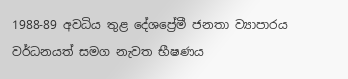1988-89 අවධිය තුළ දේශප්‍රේමී ජනතා ව්‍යාපාරය වර්ධනයත් සමග නැවත භීෂණය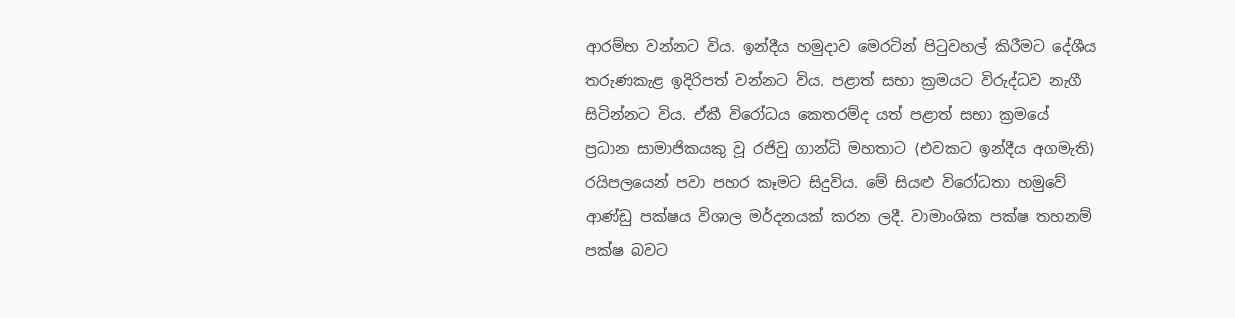ආරම්භ වන්නට විය. ඉන්දීය හමුදාව මෙරටින් පිටුවහල් කිරීමට දේශීය තරුණකැළ ඉදිරිපත් වන්නට විය. පළාත් සභා ක්‍රමයට විරුද්ධව නැගී සිටින්නට විය. ඒකී විරෝධය කෙතරම්ද යත් පළාත් සභා ක්‍රමයේ ප්‍රධාන සාමාජිකයකු වූ රජිවු ගාන්ධි මහතාට ⟨එවකට ඉන්දීය අගමැති⟩ රයිපලයෙන් පවා පහර කෑමට සිදුවිය. මේ සියළු විරෝධතා හමුවේ ආණ්ඩු පක්ෂය විශාල මර්දනයක් කරන ලදී. වාමාංශික පක්ෂ තහනම් පක්ෂ බවට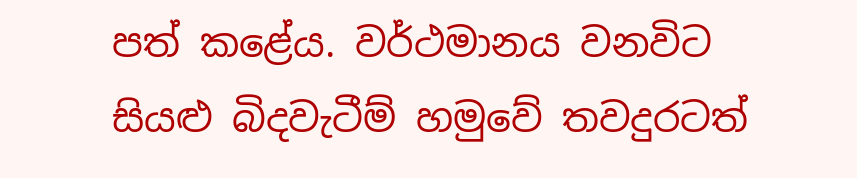පත් කළේය. වර්ථමානය වනවිට සියළු බිදවැටීම් හමුවේ තවදුරටත්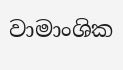වාමාංශික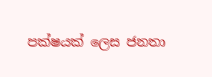පක්ෂයක් ලෙස ජනතා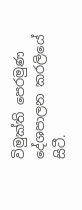විමුක්ති පෙරමුණ දේශපාලන කරලියේ සිටී.